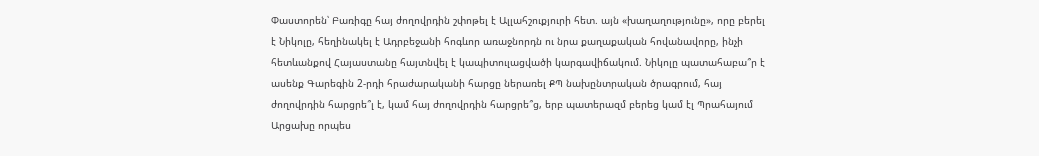Փաստորեն՝ Բառիգը հայ ժողովրդին շփոթել է Ալլահշուքյուրի հետ. այն «խաղաղությունը», որը բերել է Նիկոլը, հեղինակել է Ադրբեջանի հոգևոր առաջնորդն ու նրա քաղաքական հովանավորը, ինչի հետևանքով Հայաստանը հայտնվել է կապիտուլացվածի կարգավիճակում. Նիկոլը պատահաբա՞ր է ասենք Գարեգին 2-րդի հրաժարականի հարցը ներառել ՔՊ նախընտրական ծրագրում, հայ ժողովրդին հարցրե՞լ է, կամ հայ ժողովրդին հարցրե՞ց, երբ պատերազմ բերեց կամ էլ Պրահայում Արցախը որպես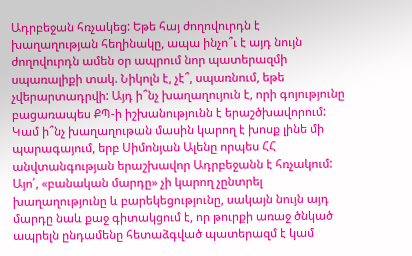Ադրբեջան հռչակեց: Եթե հայ ժողովուրդն է խաղաղության հեղինակը, ապա ինչո՞ւ է այդ նույն ժողովուրդն ամեն օր ապրում նոր պատերազմի սպառալիքի տակ. Նիկոլն է, չէ՞, սպառնում, եթե չվերարտադրվի: Այդ ի՞նչ խաղաղույուն է, որի գոյությունը բացառապես ՔՊ-ի իշխանությունն է երաշծխավորում: Կամ ի՞նչ խաղաղութան մասին կարող է խոսք լինե մի պարագայում, երբ Սիմոնյան Ալենը որպես ՀՀ անվտանգության երաշխավոր Ադրբեջանն է հռչակում:
Այո՛, «բանական մարդը» չի կարող չընտրել խաղաղությունը և բարեկեցությունը, սակայն նույն այդ մարդը նաև քաջ գիտակցում է, որ թուրքի առաջ ծնկած ապրելն ընդամենը հետաձգված պատերազմ է կամ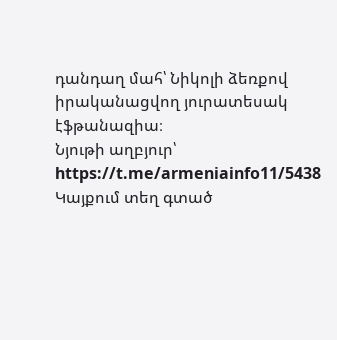դանդաղ մահ՝ Նիկոլի ձեռքով իրականացվող յուրատեսակ էֆթանազիա։
Նյութի աղբյուր՝ https://t.me/armeniainfo11/5438
Կայքում տեղ գտած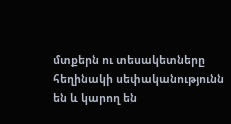մտքերն ու տեսակետները հեղինակի սեփականությունն են և կարող են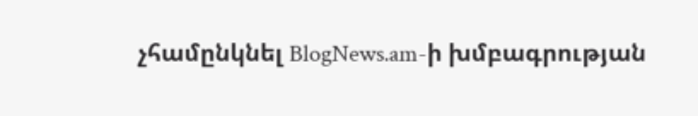չհամընկնել BlogNews.am-ի խմբագրության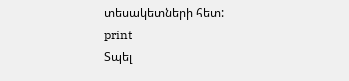տեսակետների հետ:
print
Տպել